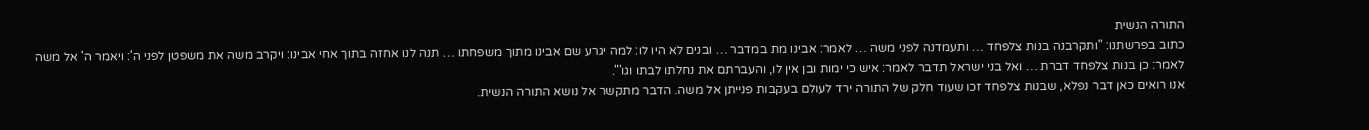התורה הנשית
כתוב בפרשתנו: "ותקרבנה בנות צלפחד … ותעמדנה לפני משה … לאמר: אבינו מת במדבר … ובנים לא היו לו: למה יגרע שם אבינו מתוך משפחתו … תנה לנו אחזה בתוך אחי אבינו: ויקרב משה את משפטן לפני ה': ויאמר ה' אל משה לאמר: כן בנות צלפחד דברת … ואל בני ישראל תדבר לאמר: איש כי ימות ובן אין לו, והעברתם את נחלתו לבתו וגו'".
אנו רואים כאן דבר נפלא, שבנות צלפחד זכו שעוד חלק של התורה ירד לעולם בעקבות פנייתן אל משה. הדבר מתקשר אל נושא התורה הנשית.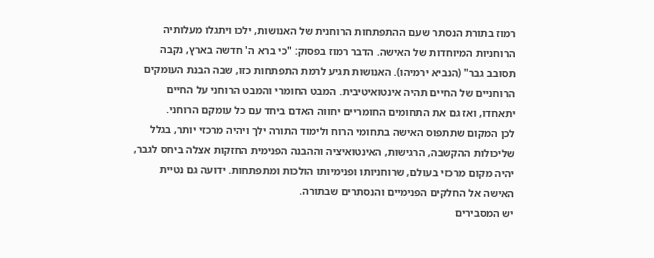רמוז בתורת הנסתר שעם ההתפתחות הרוחנית של האנושות, ילכו ויתגלו מעלותיה הרוחניות המיוחדות של האישה. הדבר רמוז בפסוק: "כי ברא ה' חדשה בארץ, נקבה תסובב גבר" (הנביא ירמיהו). האנושות תגיע לרמת התפתחות כזו, שבה הבנת העומקים הרוחניים של החיים תהיה אינטואיטיבית. המבט החומרי והמבט הרוחני על החיים יתאחדו, ואז גם את התחומים החומריים יחווה האדם ביחד עם כל עומקם הרוחני.
לכן המקום שתתפוס האישה בתחומי הרוח ולימוד התורה ילך ויהיה מרכזי יותר, בגלל שליכולות ההקשבה, הרגישות, האינטואיציה וההבנה הפנימית החזקות אצלה ביחס לגבר, יהיה מקום מרכזי בעולם, שרוחניותו ופנימיותו הולכות ומתפתחות. ידועה גם נטיית האישה אל החלקים הפנימיים והנסתרים שבתורה.
יש המסבירים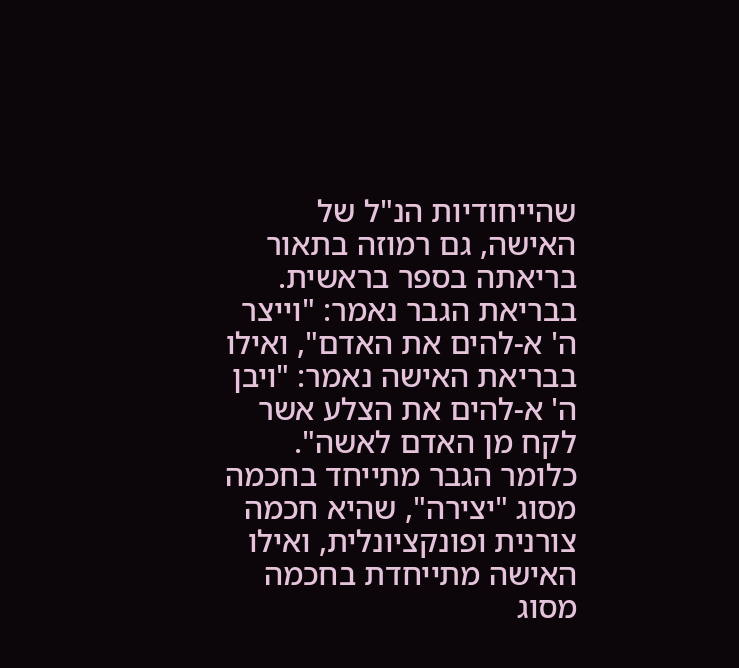שהייחודיות הנ"ל של האישה, גם רמוזה בתאור בריאתה בספר בראשית. בבריאת הגבר נאמר: "וייצר ה' א-להים את האדם", ואילו בבריאת האישה נאמר: "ויבן ה' א-להים את הצלע אשר לקח מן האדם לאשה". כלומר הגבר מתייחד בחכמה מסוג "יצירה", שהיא חכמה צורנית ופונקציונלית, ואילו האישה מתייחדת בחכמה מסוג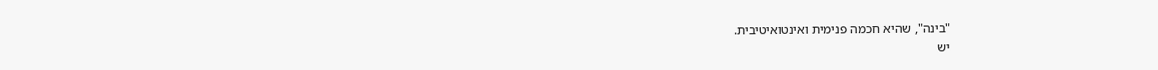"בינה", שהיא חכמה פנימית ואינטואיטיבית.
יש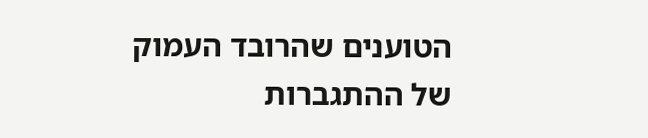הטוענים שהרובד העמוק של ההתגברות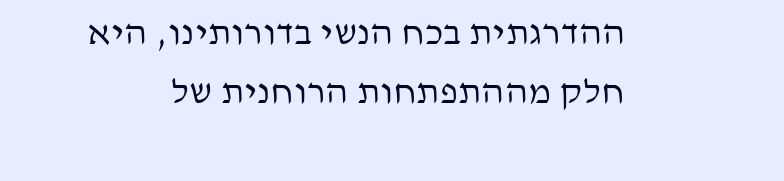ההדרגתית בכח הנשי בדורותינו, היא חלק מההתפתחות הרוחנית של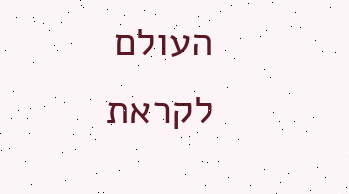העולם לקראת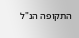התקופה הנ"ל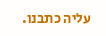עליה כתבנו.